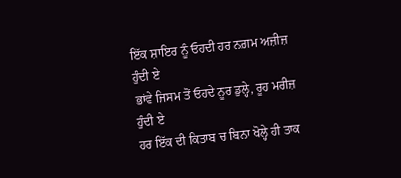ਇੱਕ ਸ਼ਾਇਰ ਨੂੰ ਓਹਦੀ ਹਰ ਨਗ਼ਮ ਅਜ਼ੀਜ਼ ਹੁੰਦੀ ਏ
ਭਾਂਵੇ ਜਿਸਮ ਤੋਂ ਓਹਦੇ ਨੂਰ ਡੁਲ੍ਹੇ, ਰੂਹ ਮਰੀਜ਼ ਹੁੰਦੀ ਏ
ਹਰ ਇੱਕ ਦੀ ਕਿਤਾਬ ਚ ਬਿਨਾ ਖੋਲ੍ਹੇ ਹੀ ਤਾਕ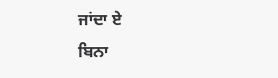ਜਾਂਦਾ ਏ
ਬਿਨਾ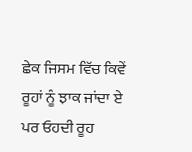ਛੇਕ ਜਿਸਮ ਵਿੱਚ ਕਿਵੇਂ ਰੂਹਾਂ ਨੂੰ ਝਾਕ ਜਾਂਦਾ ਏ
ਪਰ ਓਹਦੀ ਰੂਹ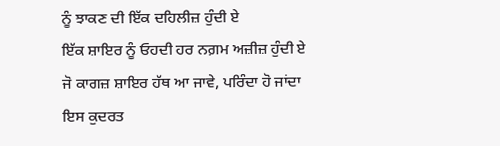ਨੂੰ ਝਾਕਣ ਦੀ ਇੱਕ ਦਹਿਲੀਜ਼ ਹੁੰਦੀ ਏ
ਇੱਕ ਸ਼ਾਇਰ ਨੂੰ ਓਹਦੀ ਹਰ ਨਗ਼ਮ ਅਜ਼ੀਜ਼ ਹੁੰਦੀ ਏ
ਜੋ ਕਾਗਜ਼ ਸ਼ਾਇਰ ਹੱਥ ਆ ਜਾਵੇ, ਪਰਿੰਦਾ ਹੋ ਜਾਂਦਾ
ਇਸ ਕੁਦਰਤ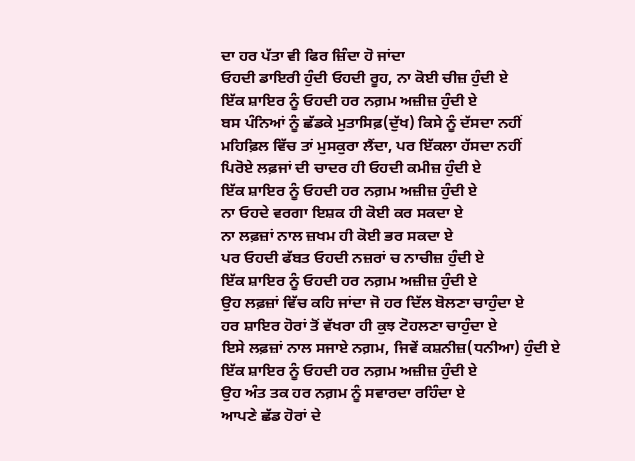ਦਾ ਹਰ ਪੱਤਾ ਵੀ ਫਿਰ ਜ਼ਿੰਦਾ ਹੋ ਜਾਂਦਾ
ਓਹਦੀ ਡਾਇਰੀ ਹੁੰਦੀ ਓਹਦੀ ਰੂਹ, ਨਾ ਕੋਈ ਚੀਜ਼ ਹੁੰਦੀ ਏ
ਇੱਕ ਸ਼ਾਇਰ ਨੂੰ ਓਹਦੀ ਹਰ ਨਗ਼ਮ ਅਜ਼ੀਜ਼ ਹੁੰਦੀ ਏ
ਬਸ ਪੰਨਿਆਂ ਨੂੰ ਛੱਡਕੇ ਮੁਤਾਸਿਫ਼(ਦੁੱਖ) ਕਿਸੇ ਨੂੰ ਦੱਸਦਾ ਨਹੀਂ
ਮਹਿਫ਼ਿਲ ਵਿੱਚ ਤਾਂ ਮੁਸਕੁਰਾ ਲੈਂਦਾ, ਪਰ ਇੱਕਲਾ ਹੱਸਦਾ ਨਹੀਂ
ਪਿਰੋਏ ਲਫ਼ਜਾਂ ਦੀ ਚਾਦਰ ਹੀ ਓਹਦੀ ਕਮੀਜ਼ ਹੁੰਦੀ ਏ
ਇੱਕ ਸ਼ਾਇਰ ਨੂੰ ਓਹਦੀ ਹਰ ਨਗ਼ਮ ਅਜ਼ੀਜ਼ ਹੁੰਦੀ ਏ
ਨਾ ਓਹਦੇ ਵਰਗਾ ਇਸ਼ਕ ਹੀ ਕੋਈ ਕਰ ਸਕਦਾ ਏ
ਨਾ ਲਫ਼ਜ਼ਾਂ ਨਾਲ ਜ਼ਖਮ ਹੀ ਕੋਈ ਭਰ ਸਕਦਾ ਏ
ਪਰ ਓਹਦੀ ਫੱਬਤ ਓਹਦੀ ਨਜ਼ਰਾਂ ਚ ਨਾਚੀਜ਼ ਹੁੰਦੀ ਏ
ਇੱਕ ਸ਼ਾਇਰ ਨੂੰ ਓਹਦੀ ਹਰ ਨਗ਼ਮ ਅਜ਼ੀਜ਼ ਹੁੰਦੀ ਏ
ਉਹ ਲਫ਼ਜ਼ਾਂ ਵਿੱਚ ਕਹਿ ਜਾਂਦਾ ਜੋ ਹਰ ਦਿੱਲ ਬੋਲਣਾ ਚਾਹੁੰਦਾ ਏ
ਹਰ ਸ਼ਾਇਰ ਹੋਰਾਂ ਤੋਂ ਵੱਖਰਾ ਹੀ ਕੁਝ ਟੋਹਲਣਾ ਚਾਹੁੰਦਾ ਏ
ਇਸੇ ਲਫ਼ਜ਼ਾਂ ਨਾਲ ਸਜਾਏ ਨਗ਼ਮ, ਜਿਵੇਂ ਕਸ਼ਨੀਜ਼(ਧਨੀਆ) ਹੁੰਦੀ ਏ
ਇੱਕ ਸ਼ਾਇਰ ਨੂੰ ਓਹਦੀ ਹਰ ਨਗ਼ਮ ਅਜ਼ੀਜ਼ ਹੁੰਦੀ ਏ
ਉਹ ਅੰਤ ਤਕ ਹਰ ਨਗ਼ਮ ਨੂੰ ਸਵਾਰਦਾ ਰਹਿੰਦਾ ਏ
ਆਪਣੇ ਛੱਡ ਹੋਰਾਂ ਦੇ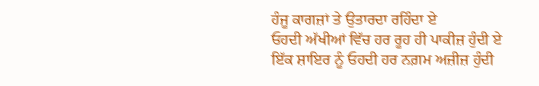ਹੰਜੂ ਕਾਗਜ਼ਾਂ ਤੇ ਉਤਾਰਦਾ ਰਹਿੰਦਾ ਏ
ਓਹਦੀ ਅੱਖੀਆਂ ਵਿੱਚ ਹਰ ਰੂਹ ਹੀ ਪਾਕੀਜ਼ ਹੁੰਦੀ ਏ
ਇੱਕ ਸ਼ਾਇਰ ਨੂੰ ਓਹਦੀ ਹਰ ਨਗ਼ਮ ਅਜ਼ੀਜ਼ ਹੁੰਦੀ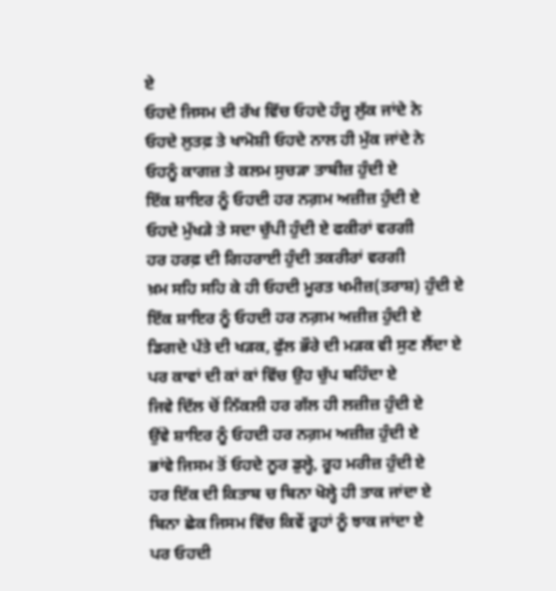ਏ
ਓਹਦੇ ਜਿਸਮ ਦੀ ਰੱਖ ਵਿੱਚ ਓਹਦੇ ਹੰਜੂ ਲੁੱਕ ਜਾਂਦੇ ਨੇ
ਓਹਦੇ ਲੁਤਫ਼ ਤੇ ਖਾਮੋਸ਼ੀ ਓਹਦੇ ਨਾਲ ਹੀ ਮੁੱਕ ਜਾਂਦੇ ਨੇ
ਓਹਨੂੰ ਕਾਗਜ਼ ਤੇ ਕਲਮ ਸੁਚੜਾ ਤਾਬੀਜ਼ ਹੁੰਦੀ ਏ
ਇੱਕ ਸ਼ਾਇਰ ਨੂੰ ਓਹਦੀ ਹਰ ਨਗ਼ਮ ਅਜ਼ੀਜ਼ ਹੁੰਦੀ ਏ
ਓਹਦੇ ਮੁੱਖੜੇ ਤੇ ਸਦਾ ਚੁੱਪੀ ਹੁੰਦੀ ਏ ਫਕੀਰਾਂ ਵਰਗੀ
ਹਰ ਹਰਫ਼ ਦੀ ਗਿਹਰਾਈ ਹੁੰਦੀ ਤਕਰੀਰਾਂ ਵਰਗੀ
ਖ਼ਮ ਸਹਿ ਸਹਿ ਕੇ ਹੀ ਓਹਦੀ ਮੂਰਤ ਖਮੀਜ਼(ਤਰਾਸ਼) ਹੁੰਦੀ ਏ
ਇੱਕ ਸ਼ਾਇਰ ਨੂੰ ਓਹਦੀ ਹਰ ਨਗ਼ਮ ਅਜ਼ੀਜ਼ ਹੁੰਦੀ ਏ
ਡਿਗਦੇ ਪੱਤੇ ਦੀ ਖੜਕ, ਫੁੱਲ ਭੌਰੇ ਦੀ ਮੜਕ ਵੀ ਸੁਣ ਲੈਂਦਾ ਏ
ਪਰ ਕਾਵਾਂ ਦੀ ਕਾਂ ਕਾਂ ਵਿੱਚ ਉਹ ਚੁੱਪ ਬਹਿੰਦਾ ਏ
ਜਿਵੇ ਦਿੱਲ ਚੋਂ ਨਿੱਕਲੀ ਹਰ ਗੱਲ ਹੀ ਲਜ਼ੀਜ਼ ਹੁੰਦੀ ਏ
ਉਂਵੇ ਸ਼ਾਇਰ ਨੂੰ ਓਹਦੀ ਹਰ ਨਗ਼ਮ ਅਜ਼ੀਜ਼ ਹੁੰਦੀ ਏ
ਭਾਂਵੇ ਜਿਸਮ ਤੋਂ ਓਹਦੇ ਨੂਰ ਡੁਲ੍ਹੇ, ਰੂਹ ਮਰੀਜ਼ ਹੁੰਦੀ ਏ
ਹਰ ਇੱਕ ਦੀ ਕਿਤਾਬ ਚ ਬਿਨਾ ਖੋਲ੍ਹੇ ਹੀ ਤਾਕ ਜਾਂਦਾ ਏ
ਬਿਨਾ ਛੇਕ ਜਿਸਮ ਵਿੱਚ ਕਿਵੇਂ ਰੂਹਾਂ ਨੂੰ ਝਾਕ ਜਾਂਦਾ ਏ
ਪਰ ਓਹਦੀ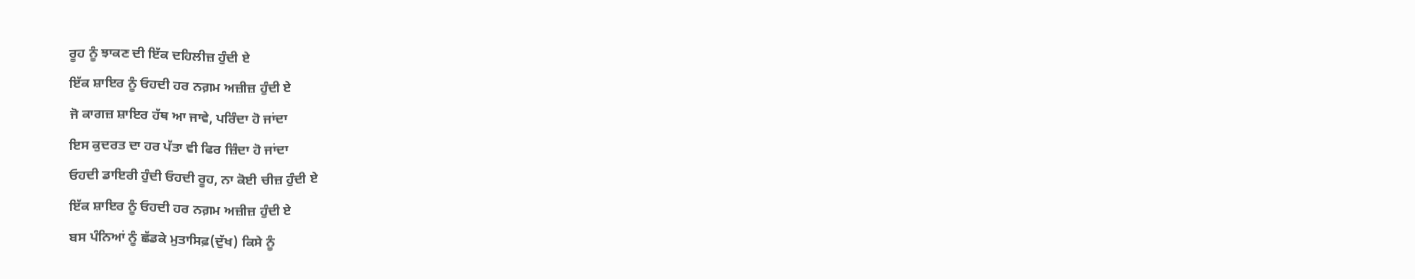ਰੂਹ ਨੂੰ ਝਾਕਣ ਦੀ ਇੱਕ ਦਹਿਲੀਜ਼ ਹੁੰਦੀ ਏ
ਇੱਕ ਸ਼ਾਇਰ ਨੂੰ ਓਹਦੀ ਹਰ ਨਗ਼ਮ ਅਜ਼ੀਜ਼ ਹੁੰਦੀ ਏ
ਜੋ ਕਾਗਜ਼ ਸ਼ਾਇਰ ਹੱਥ ਆ ਜਾਵੇ, ਪਰਿੰਦਾ ਹੋ ਜਾਂਦਾ
ਇਸ ਕੁਦਰਤ ਦਾ ਹਰ ਪੱਤਾ ਵੀ ਫਿਰ ਜ਼ਿੰਦਾ ਹੋ ਜਾਂਦਾ
ਓਹਦੀ ਡਾਇਰੀ ਹੁੰਦੀ ਓਹਦੀ ਰੂਹ, ਨਾ ਕੋਈ ਚੀਜ਼ ਹੁੰਦੀ ਏ
ਇੱਕ ਸ਼ਾਇਰ ਨੂੰ ਓਹਦੀ ਹਰ ਨਗ਼ਮ ਅਜ਼ੀਜ਼ ਹੁੰਦੀ ਏ
ਬਸ ਪੰਨਿਆਂ ਨੂੰ ਛੱਡਕੇ ਮੁਤਾਸਿਫ਼(ਦੁੱਖ) ਕਿਸੇ ਨੂੰ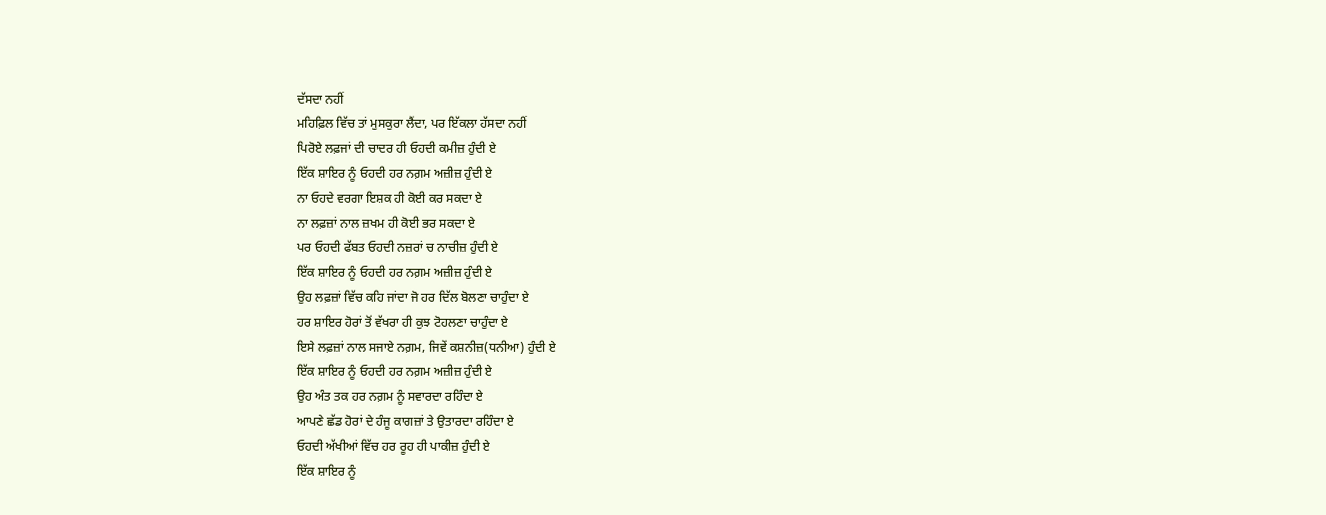ਦੱਸਦਾ ਨਹੀਂ
ਮਹਿਫ਼ਿਲ ਵਿੱਚ ਤਾਂ ਮੁਸਕੁਰਾ ਲੈਂਦਾ, ਪਰ ਇੱਕਲਾ ਹੱਸਦਾ ਨਹੀਂ
ਪਿਰੋਏ ਲਫ਼ਜਾਂ ਦੀ ਚਾਦਰ ਹੀ ਓਹਦੀ ਕਮੀਜ਼ ਹੁੰਦੀ ਏ
ਇੱਕ ਸ਼ਾਇਰ ਨੂੰ ਓਹਦੀ ਹਰ ਨਗ਼ਮ ਅਜ਼ੀਜ਼ ਹੁੰਦੀ ਏ
ਨਾ ਓਹਦੇ ਵਰਗਾ ਇਸ਼ਕ ਹੀ ਕੋਈ ਕਰ ਸਕਦਾ ਏ
ਨਾ ਲਫ਼ਜ਼ਾਂ ਨਾਲ ਜ਼ਖਮ ਹੀ ਕੋਈ ਭਰ ਸਕਦਾ ਏ
ਪਰ ਓਹਦੀ ਫੱਬਤ ਓਹਦੀ ਨਜ਼ਰਾਂ ਚ ਨਾਚੀਜ਼ ਹੁੰਦੀ ਏ
ਇੱਕ ਸ਼ਾਇਰ ਨੂੰ ਓਹਦੀ ਹਰ ਨਗ਼ਮ ਅਜ਼ੀਜ਼ ਹੁੰਦੀ ਏ
ਉਹ ਲਫ਼ਜ਼ਾਂ ਵਿੱਚ ਕਹਿ ਜਾਂਦਾ ਜੋ ਹਰ ਦਿੱਲ ਬੋਲਣਾ ਚਾਹੁੰਦਾ ਏ
ਹਰ ਸ਼ਾਇਰ ਹੋਰਾਂ ਤੋਂ ਵੱਖਰਾ ਹੀ ਕੁਝ ਟੋਹਲਣਾ ਚਾਹੁੰਦਾ ਏ
ਇਸੇ ਲਫ਼ਜ਼ਾਂ ਨਾਲ ਸਜਾਏ ਨਗ਼ਮ, ਜਿਵੇਂ ਕਸ਼ਨੀਜ਼(ਧਨੀਆ) ਹੁੰਦੀ ਏ
ਇੱਕ ਸ਼ਾਇਰ ਨੂੰ ਓਹਦੀ ਹਰ ਨਗ਼ਮ ਅਜ਼ੀਜ਼ ਹੁੰਦੀ ਏ
ਉਹ ਅੰਤ ਤਕ ਹਰ ਨਗ਼ਮ ਨੂੰ ਸਵਾਰਦਾ ਰਹਿੰਦਾ ਏ
ਆਪਣੇ ਛੱਡ ਹੋਰਾਂ ਦੇ ਹੰਜੂ ਕਾਗਜ਼ਾਂ ਤੇ ਉਤਾਰਦਾ ਰਹਿੰਦਾ ਏ
ਓਹਦੀ ਅੱਖੀਆਂ ਵਿੱਚ ਹਰ ਰੂਹ ਹੀ ਪਾਕੀਜ਼ ਹੁੰਦੀ ਏ
ਇੱਕ ਸ਼ਾਇਰ ਨੂੰ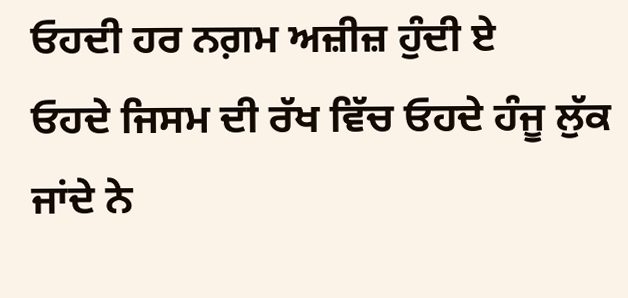ਓਹਦੀ ਹਰ ਨਗ਼ਮ ਅਜ਼ੀਜ਼ ਹੁੰਦੀ ਏ
ਓਹਦੇ ਜਿਸਮ ਦੀ ਰੱਖ ਵਿੱਚ ਓਹਦੇ ਹੰਜੂ ਲੁੱਕ ਜਾਂਦੇ ਨੇ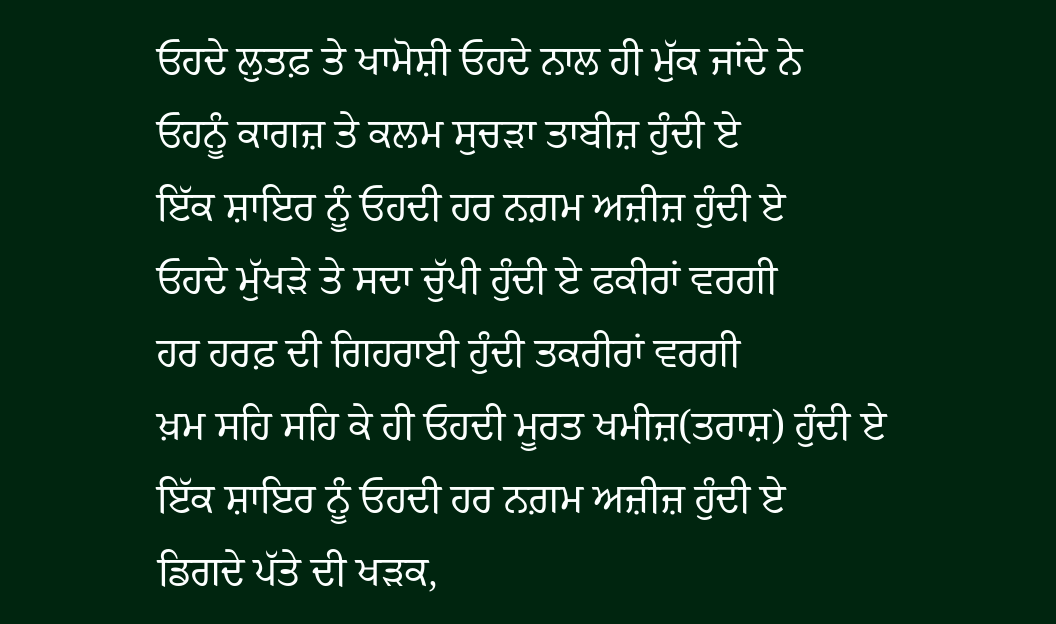ਓਹਦੇ ਲੁਤਫ਼ ਤੇ ਖਾਮੋਸ਼ੀ ਓਹਦੇ ਨਾਲ ਹੀ ਮੁੱਕ ਜਾਂਦੇ ਨੇ
ਓਹਨੂੰ ਕਾਗਜ਼ ਤੇ ਕਲਮ ਸੁਚੜਾ ਤਾਬੀਜ਼ ਹੁੰਦੀ ਏ
ਇੱਕ ਸ਼ਾਇਰ ਨੂੰ ਓਹਦੀ ਹਰ ਨਗ਼ਮ ਅਜ਼ੀਜ਼ ਹੁੰਦੀ ਏ
ਓਹਦੇ ਮੁੱਖੜੇ ਤੇ ਸਦਾ ਚੁੱਪੀ ਹੁੰਦੀ ਏ ਫਕੀਰਾਂ ਵਰਗੀ
ਹਰ ਹਰਫ਼ ਦੀ ਗਿਹਰਾਈ ਹੁੰਦੀ ਤਕਰੀਰਾਂ ਵਰਗੀ
ਖ਼ਮ ਸਹਿ ਸਹਿ ਕੇ ਹੀ ਓਹਦੀ ਮੂਰਤ ਖਮੀਜ਼(ਤਰਾਸ਼) ਹੁੰਦੀ ਏ
ਇੱਕ ਸ਼ਾਇਰ ਨੂੰ ਓਹਦੀ ਹਰ ਨਗ਼ਮ ਅਜ਼ੀਜ਼ ਹੁੰਦੀ ਏ
ਡਿਗਦੇ ਪੱਤੇ ਦੀ ਖੜਕ,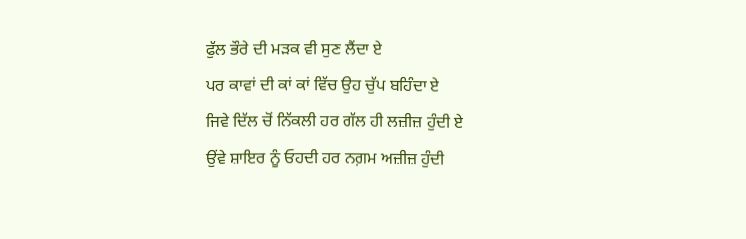ਫੁੱਲ ਭੌਰੇ ਦੀ ਮੜਕ ਵੀ ਸੁਣ ਲੈਂਦਾ ਏ
ਪਰ ਕਾਵਾਂ ਦੀ ਕਾਂ ਕਾਂ ਵਿੱਚ ਉਹ ਚੁੱਪ ਬਹਿੰਦਾ ਏ
ਜਿਵੇ ਦਿੱਲ ਚੋਂ ਨਿੱਕਲੀ ਹਰ ਗੱਲ ਹੀ ਲਜ਼ੀਜ਼ ਹੁੰਦੀ ਏ
ਉਂਵੇ ਸ਼ਾਇਰ ਨੂੰ ਓਹਦੀ ਹਰ ਨਗ਼ਮ ਅਜ਼ੀਜ਼ ਹੁੰਦੀ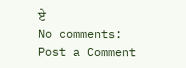ਏ
No comments:
Post a Comment